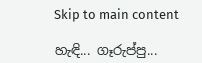Skip to main content

හැඳි... ගෑරුප්පු...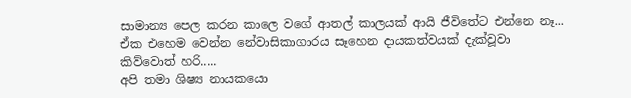සාමාන්‍ය පෙල කරන කාලෙ වගේ ආතල් කාලයක් ආයි ජීවිතේට එන්නෙ නෑ... ඒක එහෙම වෙන්න නේවාසිකාගාරය සෑහෙන දායකත්වයක් දැක්වූවා කිව්වොත් හරි.....
අපි තමා ශිෂ්‍ය නායකයො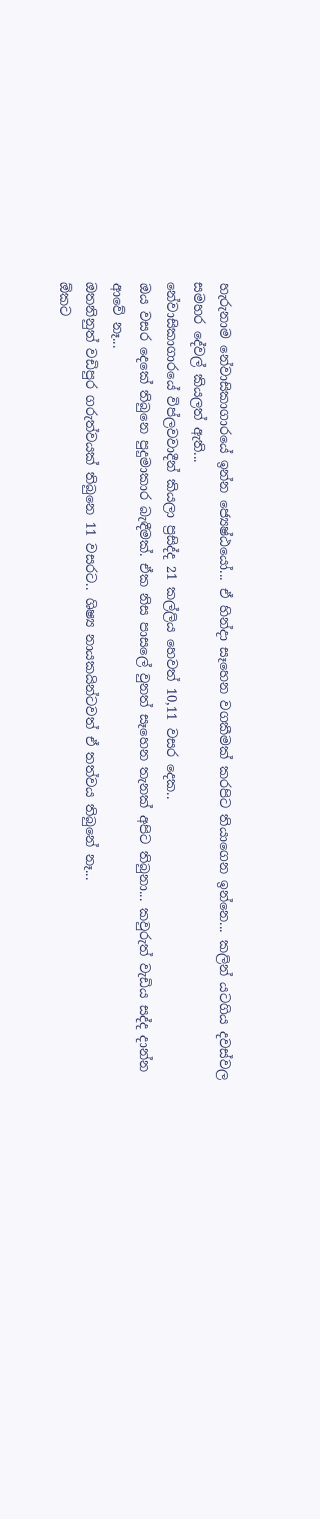හැරුනාම නේවාසිකාගාරයේ ඉන්න ජ්‍යෙෂ්ඨයෝ... ඒ හින්දා සෑහෙන වගකීමක් කරපිට තියාගෙන ඉන්නෙ... කලින් යටගිය දවස්වල සමහර දේවල් කියලත් ඇති...
නේවාසිකාගාරයේ විප්ලවවාදීන් කියලා ප්‍රසිද්ද 21 කල්ලිය හෙවත් 10,11 වසර දෙක..
ඔය වසර දෙකේ තිබුනෙ පුදුමාකාර බැඳීමක්. ඒක නිස පාසලේ වුනත් සෑහෙන තැනක් අපිට තිබුනා... කවුරුත් වැඩිය සද්ද දාන්න ආවේ නෑ...
ඔතනිනුත් වඩිපුර ගරුත්වයක් තිබුනෙ 11 වසරට.. ශිෂ්‍ය නායකයින්ටවත් ඒ තත්වය තිබුනේ නෑ...
ඕකට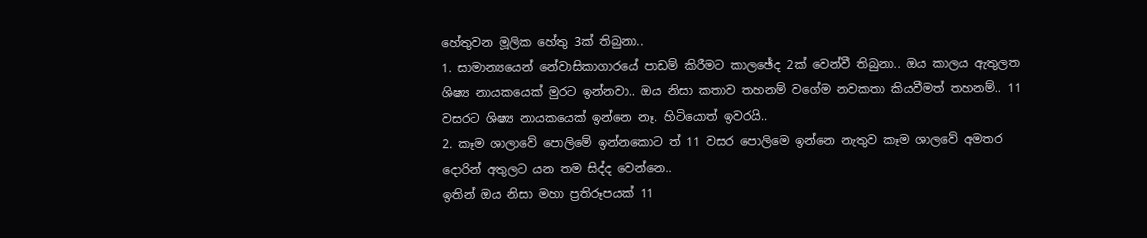හේතුවන මූලික හේතු 3ක් තිබුනා..
1. සාමාන්‍යයෙන් නේවාසිකාගාරයේ පාඩම් කිරීමට කාලඡේද 2ක් වෙන්වී තිබුනා.. ඔය කාලය ඇතුලත ශිෂ්‍ය නායකයෙක් මුරට ඉන්නවා.. ඔය නිසා කතාව තහනම් වගේම නවකතා කියවීමත් තහනම්.. 11 වසරට ශිෂ්‍ය නායකයෙක් ඉන්නෙ නෑ. හිටියොත් ඉවරයි..
2. කෑම ශාලාවේ පොලිමේ ඉන්නකොට ත් 11 වසර පොලිමෙ ඉන්නෙ නැතුව කෑම ශාලවේ අමතර දොරින් අතුලට යන තම සිද්ද වෙන්නෙ..
ඉතින් ඔය නිසා මහා ප්‍රතිරූපයක් 11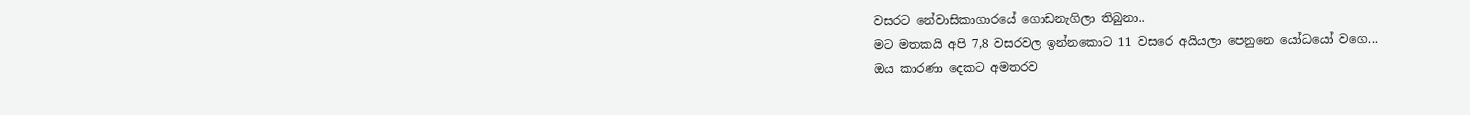වසරට නේවාසිකාගාරයේ ගොඩනැගිලා තිබුනා..
මට මතකයි අපි 7,8 වසරවල ඉන්නකොට 11 වසරෙ අයියලා පෙනුනෙ යෝධයෝ වගෙ...
ඔය කාරණා දෙකට අමතරව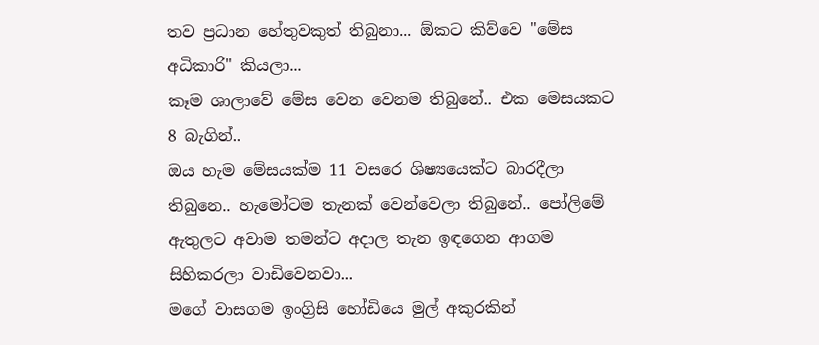තව ප්‍රධාන හේතුවකුත් තිබුනා... ඕකට කිව්වෙ "මේස අධිකාරි" කියලා...
කෑම ශාලාවේ මේස වෙන වෙනම තිබුනේ.. එක මෙසයකට 8 බැගින්..
ඔය හැම මේසයක්ම 11 වසරෙ ශිෂ්‍යයෙක්ට බාරදීලා තිබුනෙ.. හැමෝටම තැනක් වෙන්වෙලා තිබුනේ.. පෝලිමේ ඇතුලට අවාම තමන්ට අදාල තැන ඉඳගෙන ආගම සිහිකරලා වාඩිවෙනවා...
මගේ වාසගම ඉංග්‍රිසි හෝඩියෙ මුල් අකුරකින්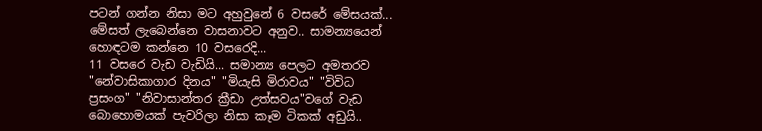පටන් ගන්න නිසා මට අහුවුනේ 6 වසරේ මේසයක්...
මේසත් ලැබෙන්නෙ වාසනාවට අනුව.. සාමන්‍යයෙන් හොඳටම කන්නෙ 10 වසරෙදි...
11 වසරෙ වැඩ වැඩියි... සමාන්‍ය පෙලට අමතරව "නේවාසිකාගාර දිනය" "මියැසි මිරාවය" "විවිධ ප්‍රසංග" "නිවාසාන්තර ක්‍රීඩා උත්සවය"වගේ වැඩ බොහොමයක් පැවරිලා නිසා කෑම ටිකක් අඩුයි..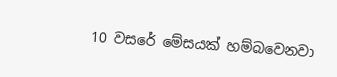10 වසරේ මේසයක් හම්බවෙනවා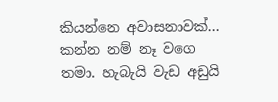කියන්නෙ අවාසනාවක්... කන්න නම් නෑ වගෙ තමා. හැබැයි වැඩ අඩුයි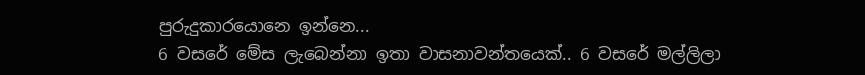පුරුදුකාරයොනෙ ඉන්නෙ...
6 වසරේ මේස ලැබෙන්නා ඉතා වාසනාවන්තයෙක්.. 6 වසරේ මල්ලිලා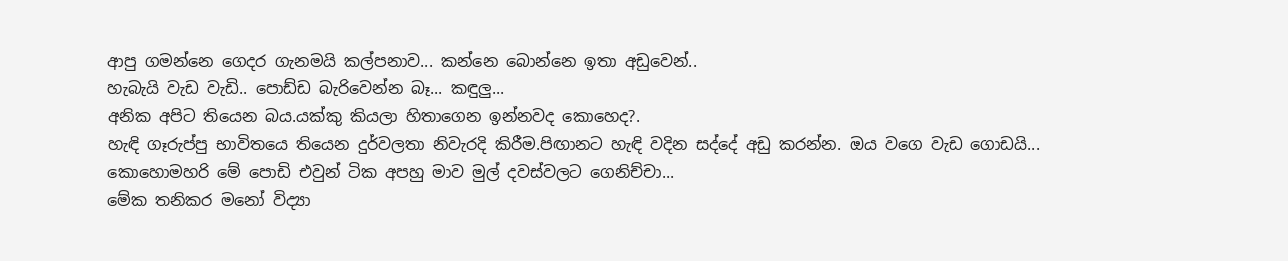ආපු ගමන්නෙ ගෙදර ගැනමයි කල්පනාව... කන්නෙ බොන්නෙ ඉතා අඩුවෙන්..
හැබැයි වැඩ වැඩි.. පොඩ්ඩ බැරිවෙන්න බෑ... කඳුලු...
අනික අපිට තියෙන බය.යක්කු කියලා හිතාගෙන ඉන්නවද කොහෙද?.
හැඳි ගෑරුප්පු භාවිතයෙ තියෙන දුර්වලතා නිවැරදි කිරීම.පිඟානට හැඳි වදින සද්දේ අඩු කරන්න. ඔය වගෙ වැඩ ගොඩයි...
කොහොමහරි මේ පොඩි එවුන් ටික අපහු මාව මුල් දවස්වලට ගෙනිච්චා...
මේක තනිකර මනෝ විද්‍යා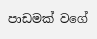පාඩමක් වගේ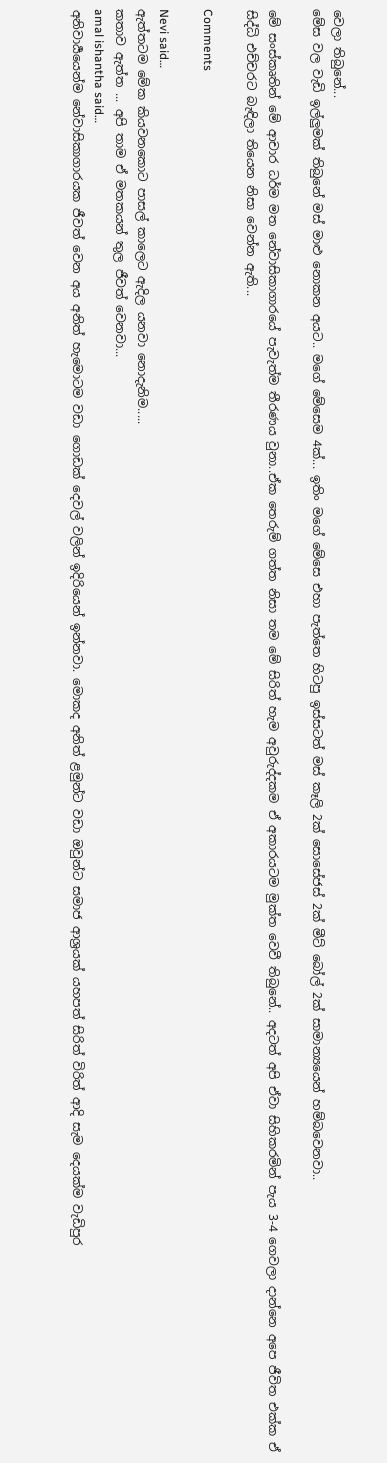වෙලා තිබුනේ...
මේස වල වැඩි ඉල්ලුමක් තිබුනේ මස් මාළු නොකන අයට.. මගේ මේසෙම 4ක්... ඉතිං මගේ මේසෙ එහා පැත්තෙ හිටපු ඉස්සටත් මස් කෑලි 2ක් සොසේජස් 2ක් මීට් බෝල් 2ක් සාමාන්‍යයෙන් හම්බවෙනවා..

මේ සංස්කෘතින් මේ ආචාර ධර්ම මත නේවාසිකාගාරයේ පැවැත්ම තීරණය වුනා..ඒක තෙරුම් ගත්ත නිසා තම මේ සිරිත් හැම අවුරුද්දකම ඒ අකාරයටම මුක්ත වෙවී තිබුනේ.. අදටත් අපි ඒවා සිහිකරමින් පැය 3-4 ගෙවලා දාන්නෙ අපෙ ජීවිත එක්ක ඒ සිද්ධි එච්චරට බැඳිලා තියෙන නිසා වෙන්න ඇති...

Comments

Nevi said…
ඇත්තටම මේක කියවනකොට පාසල් කාලෙට ඇදිල යනවා නොදැනිම.....
කතාව ඇත්ත ... අපි තාම ඒ මතකයන් තුල ජීවත් වෙනවා...
amal ishantha said…
අනිවාර්‍යයෙන්ම නේවාසිකාගාරයක ජීවත් වෙන අය අනිත් හැමොටම වඩා ගොඩක් දෙවල් වලින් ඉදිරියෙන් ඉන්නවා. මොකද අනිත් ළමුන්ට වඩා ඔවුන්ට සමාජ ආශ්‍රයක් යහපත් සිරිත් විරිත් ආදි සැම දෙයක්ම වැඩිපුර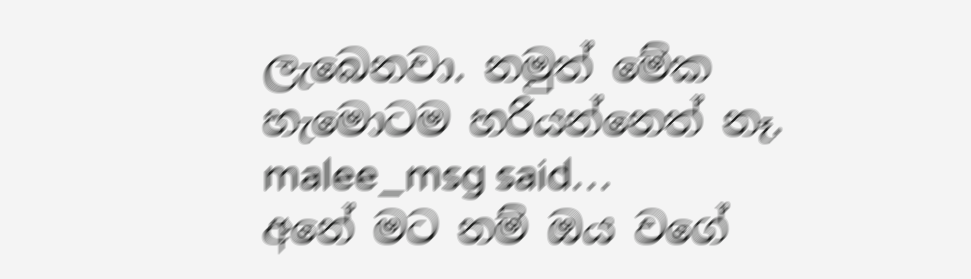ලැබෙනවා. නමුත් මේක හැමොටම හරියන්නෙත් නෑ.
malee_msg said…
අනේ මට නම් ඔය වගේ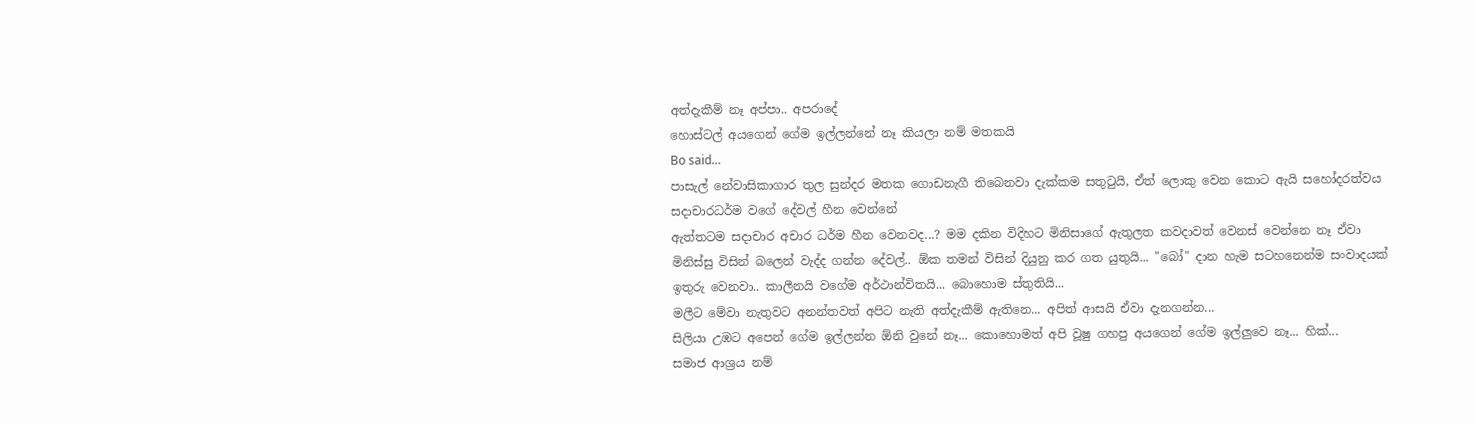අත්දැකීම් නෑ අප්පා.. අපරාදේ
හොස්ටල් අයගෙන් ගේම ඉල්ලන්නේ නෑ කියලා නම් මතකයි
Bo said…
පාසැල් නේවාසිකාගාර තුල සුන්දර මතක ගොඩනැගී තිබෙනවා දැක්කම සතුටුයි, ඒත් ලොකු වෙන කොට ඇයි සහෝදරත්වය සදාචාරධර්ම වගේ දේවල් හීන වෙන්නේ
ඇත්තටම සදාචාර අචාර ධර්ම හීන වෙනවද...? මම දකින විදිහට මිනිසාගේ ඇතුලත කවදාවත් වෙනස් වෙන්නෙ නෑ ඒවා මිනිස්සු විසින් බලෙන් වැද්ද ගන්න දේවල්.. ඕක තමන් විසින් දියුනු කර ගත යුතුයි... "බෝ" දාන හැම සටහනෙන්ම සංවාදයක් ඉතුරු වෙනවා.. කාලීනයි වගේම අර්ථාන්විතයි... බොහොම ස්තුතියි...
මලීට මේවා නැතුවට අනන්තවත් අපිට නැති අත්දැකීම් ඇතිනෙ... අපිත් ආසයි ඒවා දැනගන්න...
සිලියා උඹට අපෙන් ගේම ඉල්ලන්න ඕනි වුනේ නෑ... කොහොමත් අපි වූෂු ගහපු අයගෙන් ගේම ඉල්ලුවෙ නෑ... හික්...
සමාජ ආශ්‍රය නම්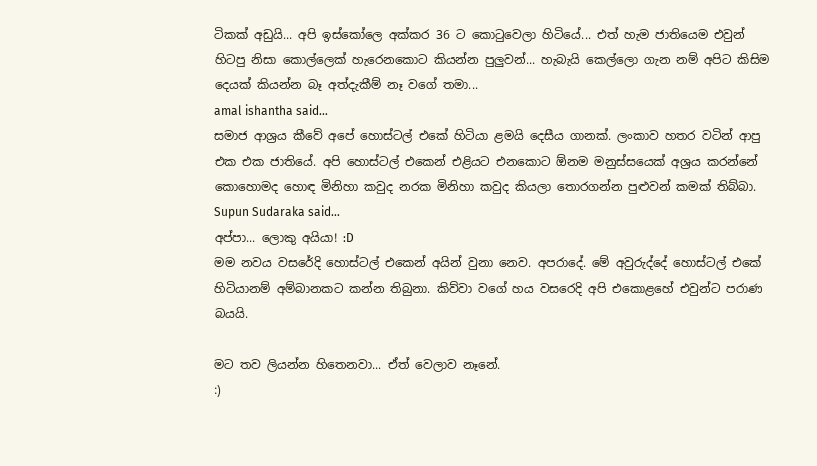ටිකක් අඩුයි... අපි ඉස්කෝලෙ අක්කර 36 ට කොටුවෙලා හිටියේ... එත් හැම ජාතියෙම එවුන් හිටපු නිසා කොල්ලෙක් හැරෙනකොට කියන්න පුලුවන්... හැබැයි කෙල්ලො ගැන නම් අපිට කිසිම දෙයක් කියන්න බෑ අත්දැකීම් නෑ වගේ තමා...
amal ishantha said…
සමාජ ආශ්‍රය කීවේ අපේ හොස්ටල් එකේ හිටියා ළමයි දෙසීය ගානක්. ලංකාව හතර වටින් ආපු එක එක ජාතියේ. අපි හොස්ටල් එකෙන් එළියට එනකොට ඕනම මනුස්සයෙක් අශ්‍රය කරන්නේ කොහොමද හොඳ මිනිහා කවුද නරක මිනිහා කවුද කියලා තොරගන්න පුළුවන් කමක් තිබ්බා.
Supun Sudaraka said…
අප්පා... ලොකු අයියා! :D
මම නවය වසරේදි හොස්ටල් එකෙන් අයින් වුනා නෙව. අපරාදේ. මේ අවුරුද්දේ හොස්ටල් එකේ හිටියානම් අම්බානකට කන්න තිබුනා. කිව්වා වගේ හය වසරෙදි අපි එකොළහේ එවුන්ට පරාණ බයයි.

මට තව ලියන්න හිතෙනවා... ඒත් වෙලාව නෑනේ.
:)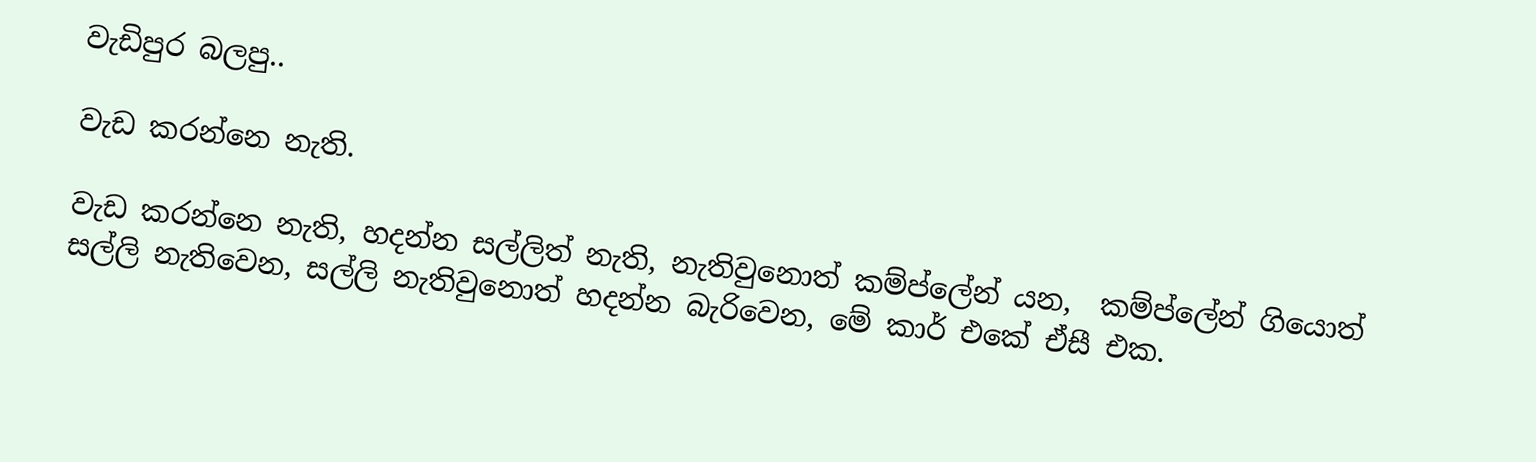වැඩිපුර බලපු..

වැඩ කරන්නෙ නැති.

වැඩ කරන්නෙ නැති, හදන්න සල්ලිත් නැති, නැතිවුනොත් කම්ප්ලේන් යන,  කම්ප්ලේන් ගියොත් සල්ලි නැතිවෙන, සල්ලි නැතිවුනොත් හදන්න බැරිවෙන, මේ කාර් එකේ ඒසී එක.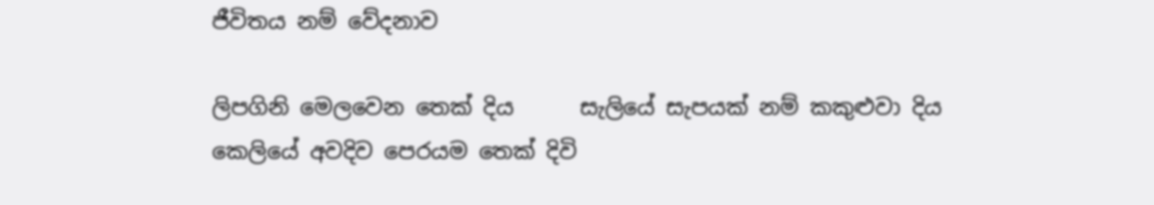ජීවිතය නම් වේදනාව

ලිපගිනි මෙලවෙන තෙක් දිය      සැලියේ සැපයක් නම් කකුළුවා දිය         කෙලියේ අවදිව පෙරයම තෙක් දිවි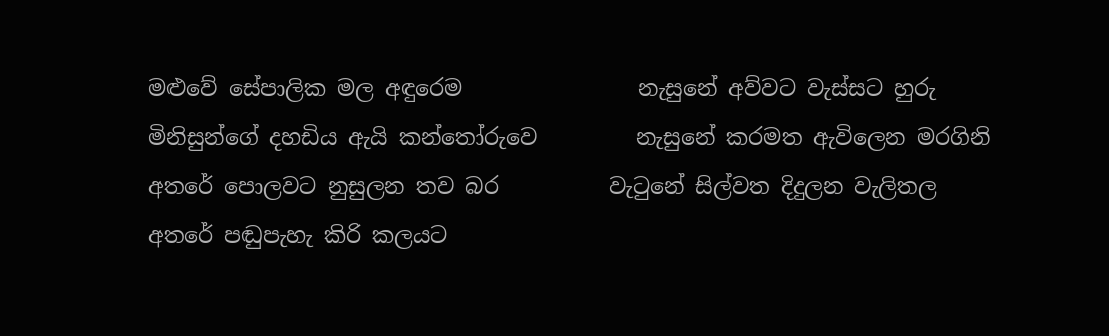මළුවේ සේපාලික මල අඳුරෙම                නැසුනේ අව්වට වැස්සට හුරු               මිනිසුන්ගේ දහඩිය ඇයි කන්තෝරුවෙ         නැසුනේ කරමත ඇවිලෙන මරගිනි              අතරේ පොලවට නුසුලන තව බර          වැටුනේ සිල්වත දිදුලන වැලිතල                 අතරේ පඬුපැහැ කිරි කලයට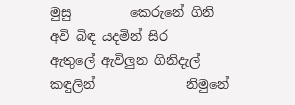මුසු         කෙරුනේ ගිනි අවි බිඳ යදමින් සිර                 ඇතුලේ ඇවිලුන ගිනිදැල් කඳුලින්              නිමුනේ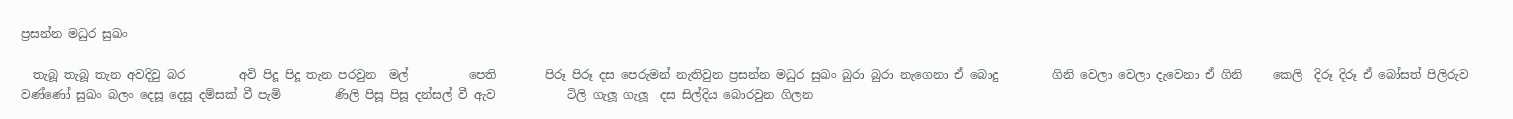ප්‍රසන්න මධුර සුඛං

  තැබූ තැබූ තැන අවදිවු බර         අවි පිදූ පිදූ තැන පරවුන  මල්          පෙති        පිරූ පිරූ දස පෙරුමන් නැතිවුන ප්‍රසන්න මධුර සුඛං බුරා බුරා නැගෙනා ඒ බොදු         ගිනි වෙලා වෙලා දැවෙනා ඒ ගිනි     කෙලි  දිරූ දිරූ ඒ බෝසත් පිලිරුව වණ්ණෝ සුඛං බලං දෙසූ දෙසූ දම්සක් වී පැමි         ණිලි පිසූ පිසූ දන්සල් වී ඇව            ටිලි ගැලූ ගැලූ  දස සිල්දිය බොරවුන ගිලන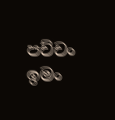පච්චං ඉමං